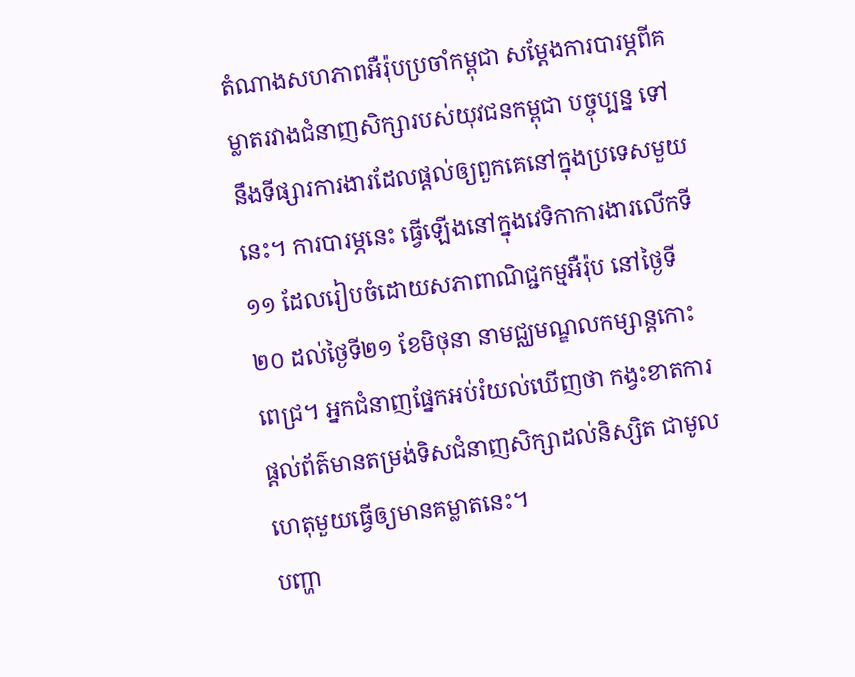តំណាងសហភាពអឺរ៉ុបប្រចាំកម្ពុជា សម្ដែងការបារម្ភពីគម្លាតរវាងជំនាញសិក្សារបស់យុវជនកម្ពុជា បច្ចុប្បន្ន ទៅនឹងទីផ្សារការងារដែលផ្ដល់ឲ្យពួកគេនៅក្នុងប្រទេសមួយនេះ។ ការបារម្ភនេះ ធ្វើឡើងនៅក្នុងវេទិកាការងារលើកទី១១ ដែលរៀបចំដោយសភាពាណិជ្ជកម្មអឺរ៉ុប នៅថ្ងៃទី២០ ដល់ថ្ងៃទី២១ ខែមិថុនា នាមជ្ឈមណ្ឌលកម្សាន្តកោះពេជ្រ។ អ្នកជំនាញផ្នែកអប់រំយល់ឃើញថា កង្វះខាតការផ្ដល់ព័ត៌មានតម្រង់ទិសជំនាញសិក្សាដល់និស្សិត ជាមូលហេតុមួយធ្វើឲ្យមានគម្លាតនេះ។
បញ្ហា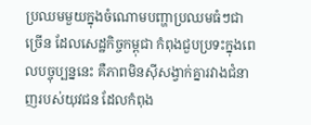ប្រឈមមួយក្នុងចំណោមបញ្ហាប្រឈមធំៗជាច្រើន ដែលសេដ្ឋកិច្ចកម្ពុជា កំពុងជួបប្រទះក្នុងពេលបច្ចុប្បន្ននេះ គឺភាពមិនស៊ីសង្វាក់គ្នារវាងជំនាញរបស់យុវជន ដែលកំពុង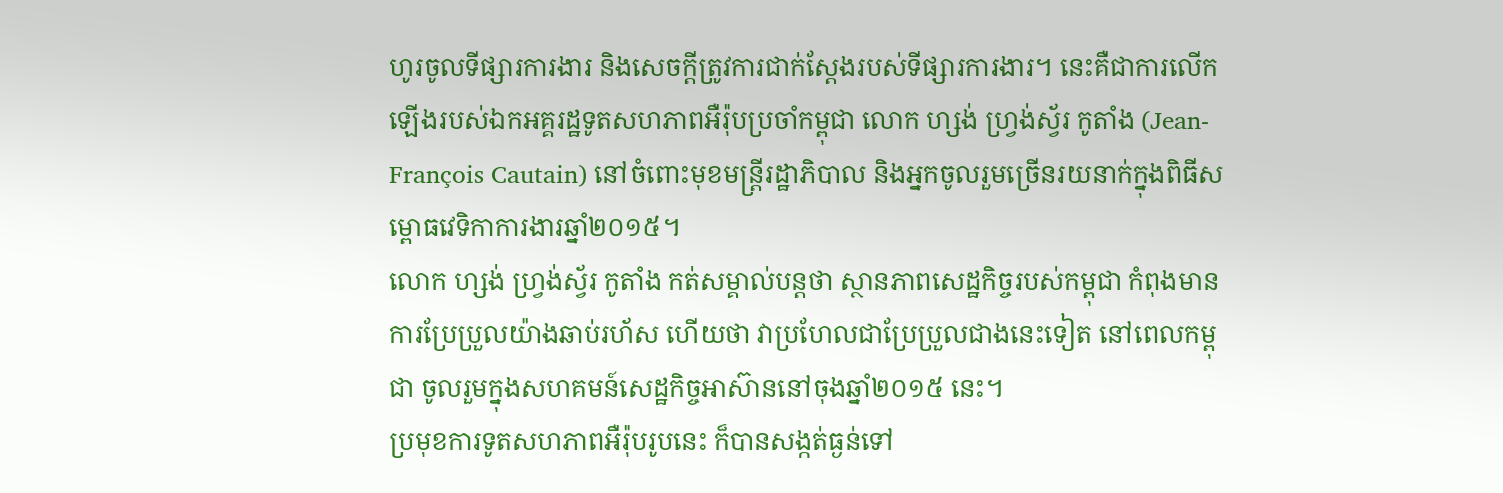ហូរចូលទីផ្សារការងារ និងសេចក្ដីត្រូវការជាក់ស្ដែងរបស់ទីផ្សារការងារ។ នេះគឺជាការលើកឡើងរបស់ឯកអគ្គរដ្ឋទូតសហភាពអឺរ៉ុបប្រចាំកម្ពុជា លោក ហ្សង់ ហ្វ្រង់ស្វ័រ កូតាំង (Jean-François Cautain) នៅចំពោះមុខមន្ត្រីរដ្ឋាភិបាល និងអ្នកចូលរួមច្រើនរយនាក់ក្នុងពិធីសម្ពោធវេទិកាការងារឆ្នាំ២០១៥។
លោក ហ្សង់ ហ្វ្រង់ស្វ័រ កូតាំង កត់សម្គាល់បន្តថា ស្ថានភាពសេដ្ឋកិច្ចរបស់កម្ពុជា កំពុងមានការប្រែប្រួលយ៉ាងឆាប់រហ័ស ហើយថា វាប្រហែលជាប្រែប្រួលជាងនេះទៀត នៅពេលកម្ពុជា ចូលរួមក្នុងសហគមន៍សេដ្ឋកិច្ចអាស៊ាននៅចុងឆ្នាំ២០១៥ នេះ។
ប្រមុខការទូតសហភាពអឺរ៉ុបរូបនេះ ក៏បានសង្កត់ធ្ងន់ទៅ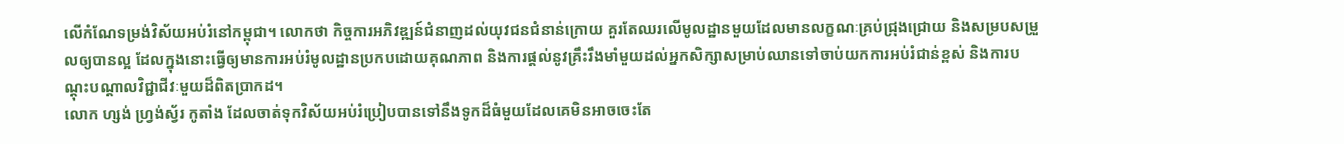លើកំណែទម្រង់វិស័យអប់រំនៅកម្ពុជា។ លោកថា កិច្ចការអភិវឌ្ឍន៍ជំនាញដល់យុវជនជំនាន់ក្រោយ គួរតែឈរលើមូលដ្ឋានមួយដែលមានលក្ខណៈគ្រប់ជ្រុងជ្រោយ និងសម្របសម្រួលឲ្យបានល្អ ដែលក្នុងនោះធ្វើឲ្យមានការអប់រំមូលដ្ឋានប្រកបដោយគុណភាព និងការផ្ដល់នូវគ្រឹះរឹងមាំមួយដល់អ្នកសិក្សាសម្រាប់ឈានទៅចាប់យកការអប់រំជាន់ខ្ពស់ និងការបណ្ដុះបណ្ដាលវិជ្ជាជីវៈមួយដ៏ពិតប្រាកដ។
លោក ហ្សង់ ហ្វ្រង់ស្វ័រ កូតាំង ដែលចាត់ទុកវិស័យអប់រំប្រៀបបានទៅនឹងទូកដ៏ធំមួយដែលគេមិនអាចចេះតែ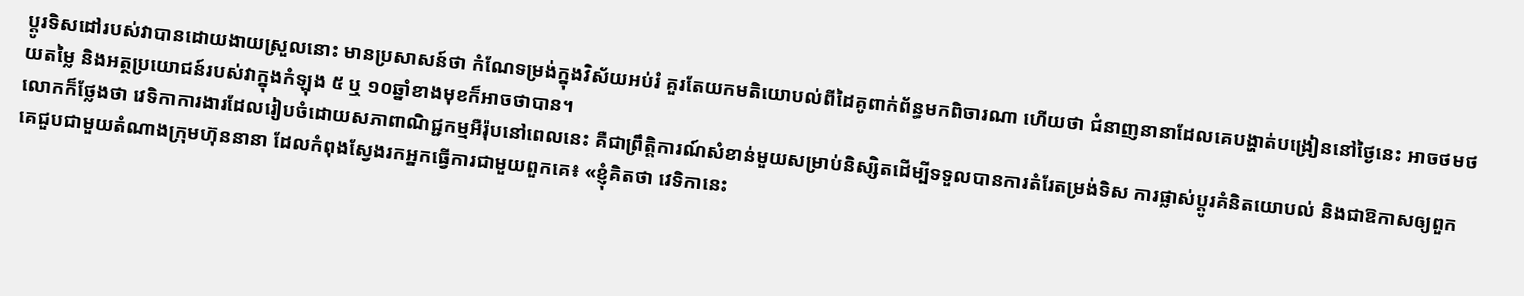ប្ដូរទិសដៅរបស់វាបានដោយងាយស្រួលនោះ មានប្រសាសន៍ថា កំណែទម្រង់ក្នុងវិស័យអប់រំ គួរតែយកមតិយោបល់ពីដៃគូពាក់ព័ន្ធមកពិចារណា ហើយថា ជំនាញនានាដែលគេបង្ហាត់បង្រៀននៅថ្ងៃនេះ អាចថមថយតម្លៃ និងអត្ថប្រយោជន៍របស់វាក្នុងកំឡុង ៥ ឬ ១០ឆ្នាំខាងមុខក៏អាចថាបាន។
លោកក៏ថ្លែងថា វេទិកាការងារដែលរៀបចំដោយសភាពាណិជ្ជកម្មអឺរ៉ុបនៅពេលនេះ គឺជាព្រឹត្តិការណ៍សំខាន់មួយសម្រាប់និស្សិតដើម្បីទទួលបានការតំរែតម្រង់ទិស ការផ្លាស់ប្ដូរគំនិតយោបល់ និងជាឱកាសឲ្យពួកគេជួបជាមួយតំណាងក្រុមហ៊ុននានា ដែលកំពុងស្វែងរកអ្នកធ្វើការជាមួយពួកគេ៖ «ខ្ញុំគិតថា វេទិកានេះ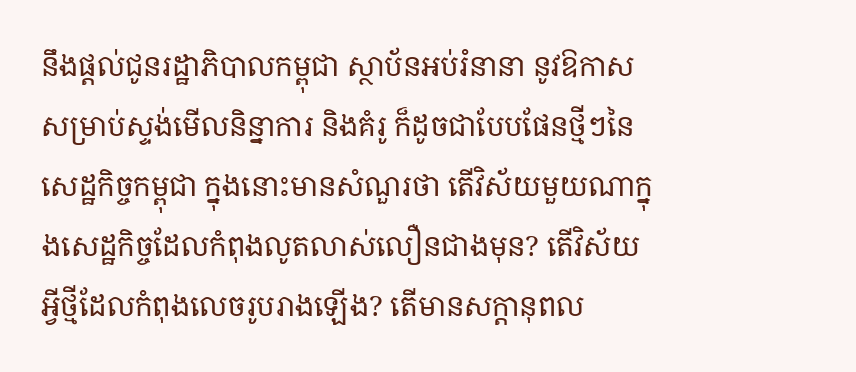នឹងផ្តល់ជូនរដ្ឋាភិបាលកម្ពុជា ស្ថាប័នអប់រំនានា នូវឱកាសសម្រាប់ស្ទង់មើលនិន្នាការ និងគំរូ ក៏ដូចជាបែបផែនថ្មីៗនៃសេដ្ឋកិច្ចកម្ពុជា ក្នុងនោះមានសំណួរថា តើវិស័យមួយណាក្នុងសេដ្ឋកិច្ចដែលកំពុងលូតលាស់លឿនជាងមុន? តើវិស័យអ្វីថ្មីដែលកំពុងលេចរូបរាងឡើង? តើមានសក្ដានុពល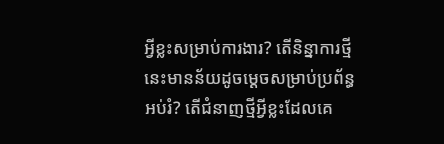អ្វីខ្លះសម្រាប់ការងារ? តើនិន្នាការថ្មីនេះមានន័យដូចម្ដេចសម្រាប់ប្រព័ន្ធអប់រំ? តើជំនាញថ្មីអ្វីខ្លះដែលគេ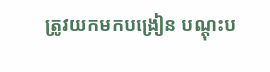ត្រូវយកមកបង្រៀន បណ្ដុះប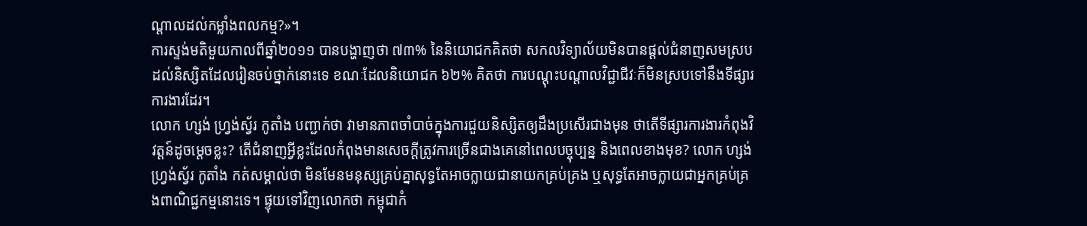ណ្ដាលដល់កម្លាំងពលកម្ម?»។
ការស្ទង់មតិមួយកាលពីឆ្នាំ២០១១ បានបង្ហាញថា ៧៣% នៃនិយោជកគិតថា សកលវិទ្យាល័យមិនបានផ្ដល់ជំនាញសមស្របដល់និស្សិតដែលរៀនចប់ថ្នាក់នោះទេ ខណៈដែលនិយោជក ៦២% គិតថា ការបណ្ដុះបណ្ដាលវិជ្ជាជីវៈក៏មិនស្របទៅនឹងទីផ្សារការងារដែរ។
លោក ហ្សង់ ហ្វ្រង់ស្វ័រ កូតាំង បញ្ជាក់ថា វាមានភាពចាំបាច់ក្នុងការជួយនិស្សិតឲ្យដឹងប្រសើរជាងមុន ថាតើទីផ្សារការងារកំពុងវិវត្តន៍ដូចម្ដេចខ្លះ? តើជំនាញអ្វីខ្លះដែលកំពុងមានសេចក្ដីត្រូវការច្រើនជាងគេនៅពេលបច្ចុប្បន្ន និងពេលខាងមុខ? លោក ហ្សង់ ហ្វ្រង់ស្វ័រ កូតាំង កត់សម្គាល់ថា មិនមែនមនុស្សគ្រប់គ្នាសុទ្ធតែអាចក្លាយជានាយកគ្រប់គ្រង ឬសុទ្ធតែអាចក្លាយជាអ្នកគ្រប់គ្រងពាណិជ្ជកម្មនោះទេ។ ផ្ទុយទៅវិញលោកថា កម្ពុជាកំ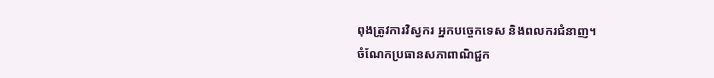ពុងត្រូវការវិស្វករ អ្នកបច្ចេកទេស និងពលករជំនាញ។
ចំណែកប្រធានសភាពាណិជ្ជក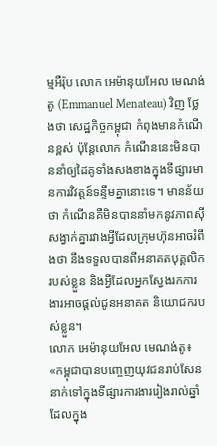ម្មអឺរ៉ុប លោក អេម៉ានុយអែល មេណង់តូ (Emmanuel Menateau) វិញ ថ្លែងថា សេដ្ឋកិច្ចកម្ពុជា កំពុងមានកំណើនខ្ពស់ ប៉ុន្តែលោក កំណើននេះមិនបាននាំឲ្យដៃគូទាំងសងខាងក្នុងទីផ្សារមានការវិវត្តន៍ទន្ទឹមគ្នានោះទេ។ មានន័យថា កំណើនគឺមិនបាននាំមកនូវភាពស៊ីសង្វាក់គ្នារវាងអ្វីដែលក្រុមហ៊ុនអាចរំពឹងថា នឹងទទួលបានពីអនាគតបុគ្គលិករបស់ខ្លួន និងអ្វីដែលអ្នកស្វែងរកការងារអាចផ្ដល់ជូនអនាគត និយោជករបស់ខ្លួន។
លោក អេម៉ានុយអែល មេណង់តូ៖ «កម្ពុជាបានបញ្ចេញយុវជនរាប់សែននាក់ទៅក្នុងទីផ្សារការងាររៀងរាល់ឆ្នាំ ដែលក្នុង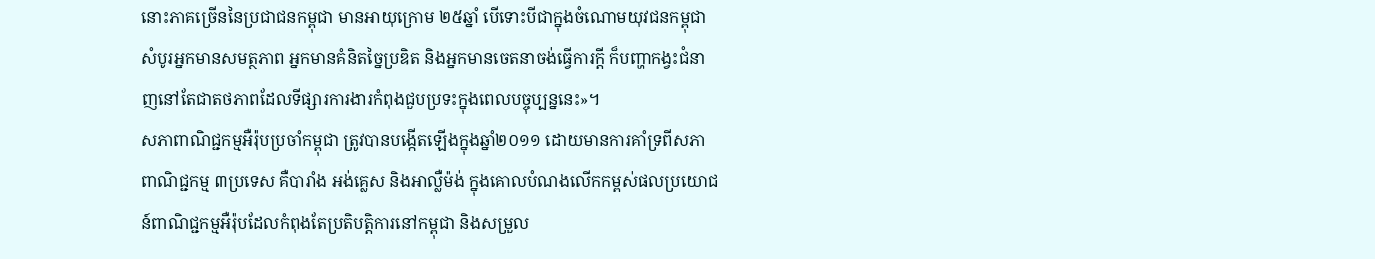នោះភាគច្រើននៃប្រជាជនកម្ពុជា មានអាយុក្រោម ២៥ឆ្នាំ បើទោះបីជាក្នុងចំណោមយុវជនកម្ពុជា សំបូរអ្នកមានសមត្ថភាព អ្នកមានគំនិតច្នៃប្រឌិត និងអ្នកមានចេតនាចង់ធ្វើការក្តី ក៏បញ្ហាកង្វះជំនាញនៅតែជាតថភាពដែលទីផ្សារការងារកំពុងជួបប្រទះក្នុងពេលបច្ចុប្បន្ននេះ»។
សភាពាណិជ្ជកម្មអឺរ៉ុបប្រចាំកម្ពុជា ត្រូវបានបង្កើតឡើងក្នុងឆ្នាំ២០១១ ដោយមានការគាំទ្រពីសភាពាណិជ្ជកម្ម ៣ប្រទេស គឺបារាំង អង់គ្លេស និងអាល្លឺម៉ង់ ក្នុងគោលបំណងលើកកម្ពស់ផលប្រយោជន៍ពាណិជ្ជកម្មអឺរ៉ុបដែលកំពុងតែប្រតិបត្តិការនៅកម្ពុជា និងសម្រួល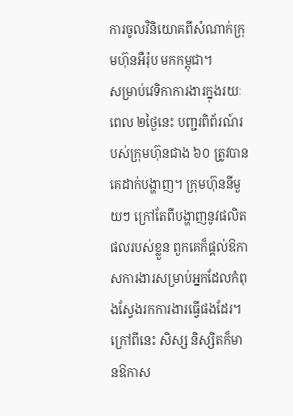ការចូលវិនិយោគពីសំណាក់ក្រុមហ៊ុនអឺរ៉ុប មកកម្ពុជា។
សម្រាប់វេទិកាការងារក្នុងរយៈពេល ២ថ្ងៃនេះ បញ្ជរពិព័រណ៍របស់ក្រុមហ៊ុនជាង ៦០ ត្រូវបានគេដាក់បង្ហាញ។ ក្រុមហ៊ុននីមួយៗ ក្រៅតែពីបង្ហាញនូវផលិតផលរបស់ខ្លួន ពួកគេក៏ផ្តល់ឱកាសការងារសម្រាប់អ្នកដែលកំពុងស្វែងរកការងារធ្វើផងដែរ។
ក្រៅពីនេះ សិស្ស និស្សិតក៏មានឱកាស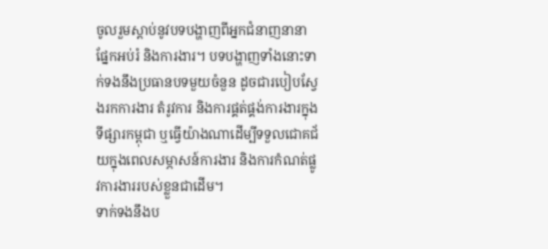ចូលរួមស្តាប់នូវបទបង្ហាញពីអ្នកជំនាញនានា ផ្នែកអប់រំ និងការងារ។ បទបង្ហាញទាំងនោះទាក់ទងនឹងប្រធានបទមួយចំនួន ដូចជារបៀបស្វែងរកការងារ តំរូវការ និងការផ្គត់ផ្គង់ការងារក្នុងទីផ្សារកម្ពុជា ឬធ្វើយ៉ាងណាដើម្បីទទួលជោគជ័យក្នុងពេលសម្ភាសន៍ការងារ និងការកំណត់ផ្លូវការងាររបស់ខ្លួនជាដើម។
ទាក់ទងនឹងប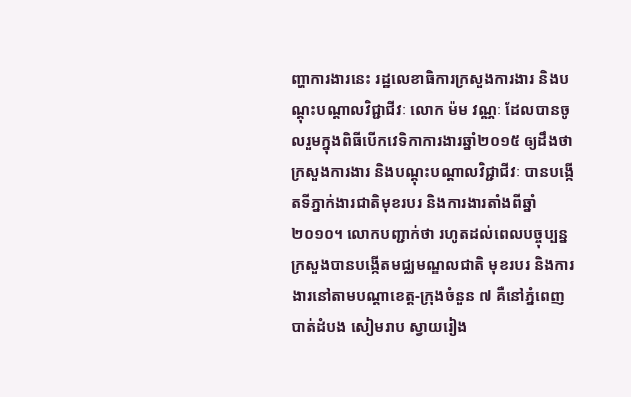ញ្ហាការងារនេះ រដ្ឋលេខាធិការក្រសួងការងារ និងបណ្ដុះបណ្ដាលវិជ្ជាជីវៈ លោក ម៉ម វណ្ណៈ ដែលបានចូលរួមក្នុងពិធីបើកវេទិកាការងារឆ្នាំ២០១៥ ឲ្យដឹងថា ក្រសួងការងារ និងបណ្ដុះបណ្ដាលវិជ្ជាជីវៈ បានបង្កើតទីភ្នាក់ងារជាតិមុខរបរ និងការងារតាំងពីឆ្នាំ២០១០។ លោកបញ្ជាក់ថា រហូតដល់ពេលបច្ចុប្បន្នក្រសួងបានបង្កើតមជ្ឈមណ្ឌលជាតិ មុខរបរ និងការងារនៅតាមបណ្ដាខេត្ត-ក្រុងចំនួន ៧ គឺនៅភ្នំពេញ បាត់ដំបង សៀមរាប ស្វាយរៀង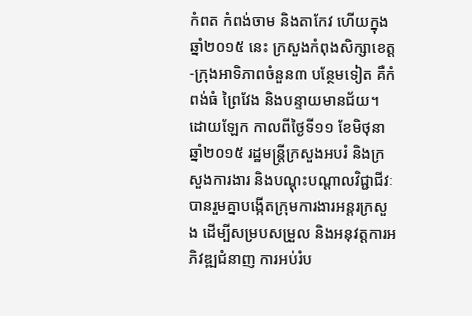កំពត កំពង់ចាម និងតាកែវ ហើយក្នុងឆ្នាំ២០១៥ នេះ ក្រសួងកំពុងសិក្សាខេត្ត-ក្រុងអាទិភាពចំនួន៣ បន្ថែមទៀត គឺកំពង់ធំ ព្រៃវែង និងបន្ទាយមានជ័យ។
ដោយឡែក កាលពីថ្ងៃទី១១ ខែមិថុនា ឆ្នាំ២០១៥ រដ្ឋមន្ត្រីក្រសួងអបរំ និងក្រសួងការងារ និងបណ្តុះបណ្តាលវិជ្ជាជីវៈ បានរួមគ្នាបង្កើតក្រុមការងារអន្តរក្រសួង ដើម្បីសម្របសម្រួល និងអនុវត្តការអភិវឌ្ឍជំនាញ ការអប់រំប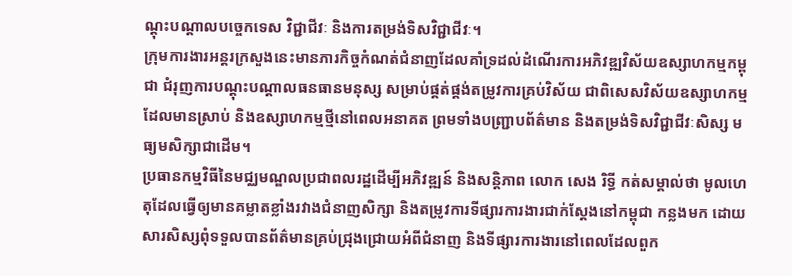ណ្ដុះបណ្ដាលបច្ចេកទេស វិជ្ជាជីវៈ និងការតម្រង់ទិសវិជ្ជាជីវៈ។
ក្រុមការងារអន្តរក្រសួងនេះមានភារកិច្ចកំណត់ជំនាញដែលគាំទ្រដល់ដំណើរការអភិវឌ្ឍវិស័យឧស្សាហកម្មកម្ពុជា ជំរុញការបណ្ដុះបណ្ដាលធនធានមនុស្ស សម្រាប់ផ្គត់ផ្គង់តម្រូវការគ្រប់វិស័យ ជាពិសេសវិស័យឧស្សាហកម្មដែលមានស្រាប់ និងឧស្សាហកម្មថ្មីនៅពេលអនាគត ព្រមទាំងបញ្ជ្រាបព័ត៌មាន និងតម្រង់ទិសវិជ្ជាជីវៈសិស្ស មធ្យមសិក្សាជាដើម។
ប្រធានកម្មវិធីនៃមជ្ឈមណ្ឌលប្រជាពលរដ្ឋដើម្បីអភិវឌ្ឍន៍ និងសន្តិភាព លោក សេង រិទ្ធី កត់សម្គាល់ថា មូលហេតុដែលធ្វើឲ្យមានគម្លាតខ្លាំងរវាងជំនាញសិក្សា និងតម្រូវការទីផ្សារការងារជាក់ស្ដែងនៅកម្ពុជា កន្លងមក ដោយសារសិស្សពុំទទួលបានព័ត៌មានគ្រប់ជ្រុងជ្រោយអំពីជំនាញ និងទីផ្សារការងារនៅពេលដែលពួក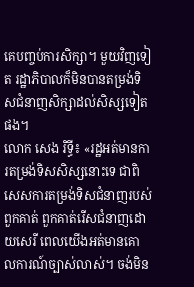គេបញ្ចប់ការសិក្សា។ មួយវិញទៀត រដ្ឋាភិបាលក៏មិនបានតម្រង់ទិសជំនាញសិក្សាដល់សិស្សទៀតផង។
លោក សេង រិទ្ធី៖ «រដ្ឋអត់មានការតម្រង់ទិសសិស្សនោះទេ ជាពិសេសការតម្រង់ទិសជំនាញរបស់ពួកគាត់ ពួកគាត់រើសជំនាញដោយសេរី ពេលយើងអត់មានគោលការណ៍ច្បាស់លាស់។ ចង់មិន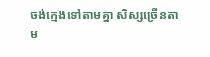ចង់ក្មេងទៅតាមគ្នា សិស្សច្រើនតាម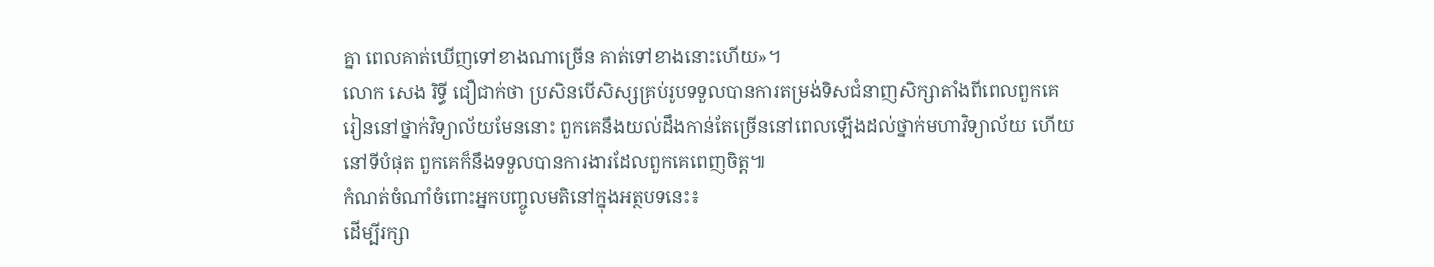គ្នា ពេលគាត់ឃើញទៅខាងណាច្រើន គាត់ទៅខាងនោះហើយ»។
លោក សេង រិទ្ធី ជឿជាក់ថា ប្រសិនបើសិស្សគ្រប់រូបទទួលបានការតម្រង់ទិសជំនាញសិក្សាតាំងពីពេលពួកគេរៀននៅថ្នាក់វិទ្យាល័យមែននោះ ពួកគេនឹងយល់ដឹងកាន់តែច្រើននៅពេលឡើងដល់ថ្នាក់មហាវិទ្យាល័យ ហើយនៅទីបំផុត ពួកគេក៏នឹងទទួលបានការងារដែលពួកគេពេញចិត្ត៕
កំណត់ចំណាំចំពោះអ្នកបញ្ចូលមតិនៅក្នុងអត្ថបទនេះ៖
ដើម្បីរក្សា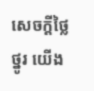សេចក្ដីថ្លៃថ្នូរ យើង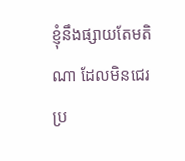ខ្ញុំនឹងផ្សាយតែមតិណា ដែលមិនជេរប្រ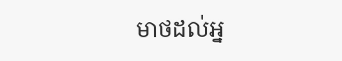មាថដល់អ្ន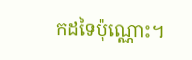កដទៃប៉ុណ្ណោះ។